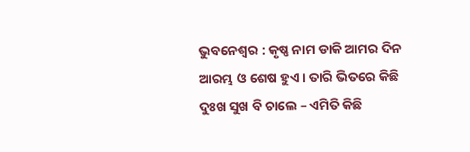ଭୁବନେଶ୍ୱର : କୃଷ୍ଣ ନାମ ଡାକି ଆମର ଦିନ ଆରମ୍ଭ ଓ ଶେଷ ହୁଏ । ତାରି ଭିତରେ କିଛି ଦୁଃଖ ସୁଖ ବି ଚାଲେ – ଏମିତି କିଛି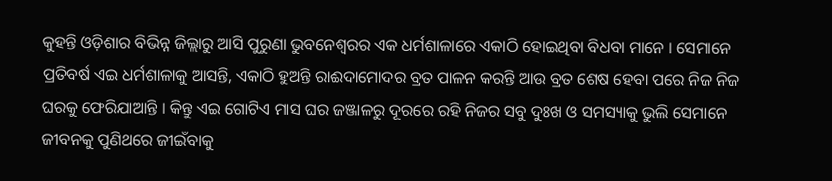କୁହନ୍ତି ଓଡ଼ିଶାର ବିଭିନ୍ନ ଜିଲ୍ଲାରୁ ଆସି ପୁରୁଣା ଭୁବନେଶ୍ୱରର ଏକ ଧର୍ମଶାଳାରେ ଏକାଠି ହୋଇଥିବା ବିଧବା ମାନେ । ସେମାନେ ପ୍ରତିବର୍ଷ ଏଇ ଧର୍ମଶାଳାକୁ ଆସନ୍ତି, ଏକାଠି ହୁଅନ୍ତି ରାଈଦାମୋଦର ବ୍ରତ ପାଳନ କରନ୍ତି ଆଉ ବ୍ରତ ଶେଷ ହେବା ପରେ ନିଜ ନିଜ ଘରକୁ ଫେରିଯାଆନ୍ତି । କିନ୍ତୁ ଏଇ ଗୋଟିଏ ମାସ ଘର ଜଞ୍ଜାଳରୁ ଦୂରରେ ରହି ନିଜର ସବୁ ଦୁଃଖ ଓ ସମସ୍ୟାକୁ ଭୁଲି ସେମାନେ ଜୀବନକୁ ପୁଣିଥରେ ଜୀଇଁବାକୁ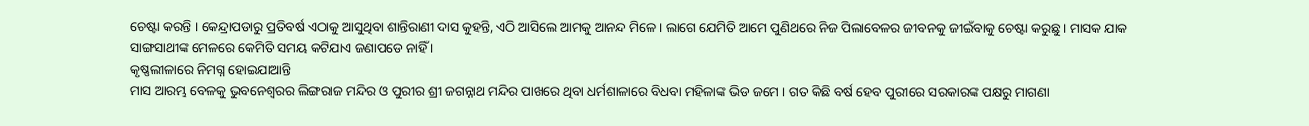ଚେଷ୍ଟା କରନ୍ତି । କେନ୍ଦ୍ରାପଡାରୁ ପ୍ରତିବର୍ଷ ଏଠାକୁ ଆସୁଥିବା ଶାନ୍ତିରାଣୀ ଦାସ କୁହନ୍ତି, ଏଠି ଆସିଲେ ଆମକୁ ଆନନ୍ଦ ମିଳେ । ଲାଗେ ଯେମିତି ଆମେ ପୁଣିଥରେ ନିଜ ପିଲାବେଳର ଜୀବନକୁ ଜୀଇଁବାକୁ ଚେଷ୍ଟା କରୁଛୁ । ମାସକ ଯାକ ସାଙ୍ଗସାଥୀଙ୍କ ମେଳରେ କେମିତି ସମୟ କଟିଯାଏ ଜଣାପଡେ ନାହିଁ ।
କୃଷ୍ଣଲୀଳାରେ ନିମଗ୍ନ ହୋଇଯାଆନ୍ତି
ମାସ ଆରମ୍ଭ ବେଳକୁ ଭୁବନେଶ୍ୱରର ଲିଙ୍ଗରାଜ ମନ୍ଦିର ଓ ପୁରୀର ଶ୍ରୀ ଜଗନ୍ନାଥ ମନ୍ଦିର ପାଖରେ ଥିବା ଧର୍ମଶାଳାରେ ବିଧବା ମହିଳାଙ୍କ ଭିଡ ଜମେ । ଗତ କିଛି ବର୍ଷ ହେବ ପୁରୀରେ ସରକାରଙ୍କ ପକ୍ଷରୁ ମାଗଣା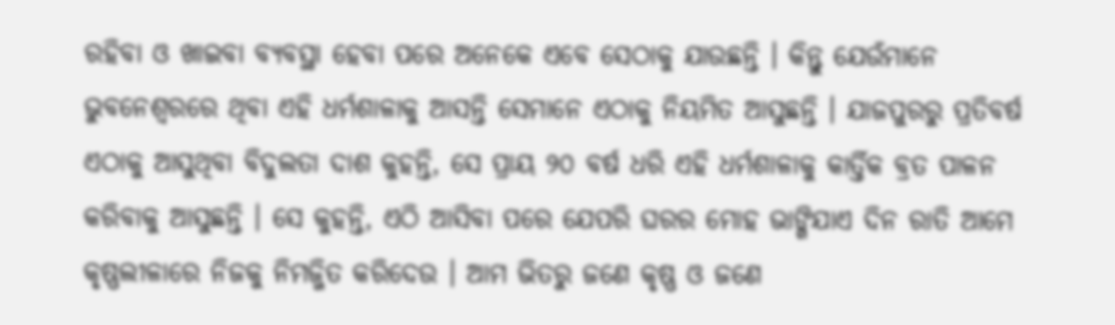ରହିବା ଓ ଖାଇବା ବ୍ୟବସ୍ଥା ହେବା ପରେ ଅନେକେ ଏବେ ସେଠାକୁ ଯାଉଛନ୍ତି । କିନ୍ତୁ ଯେଉଁମାନେ ଭୁବନେଶ୍ୱରରେ ଥିବା ଏହି ଧର୍ମଶାଳାକୁ ଆସନ୍ତି ସେମାନେ ଏଠାକୁ ନିୟମିତ ଆସୁଛନ୍ତି । ଯାଜପୁରରୁ ପ୍ରତିବର୍ଷ ଏଠାକୁ ଆସୁଥିବା ବିଦୁଲତା ଦାଶ କୁହନ୍ତି, ସେ ପ୍ରାୟ ୨୦ ବର୍ଷ ଧରି ଏହି ଧର୍ମଶାଳାକୁ କାର୍ତ୍ତିକ ବ୍ରତ ପାଳନ କରିବାକୁ ଆସୁଛନ୍ତି । ସେ କୁହନ୍ତି, ଏଠି ଆସିବା ପରେ ଯେପରି ଘରର ମୋହ ଭାଙ୍ଗିଯାଏ ଦିନ ରାତି ଆମେ କୃଷ୍ଣଲୀଳାରେ ନିଜକୁ ନିମଜ୍ଜିତ କରିଦେଉ । ଆମ ଭିତରୁ ଜଣେ କୃଷ୍ଣ ଓ ଜଣେ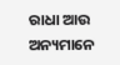ରାଧା ଆଉ ଅନ୍ୟମାନେ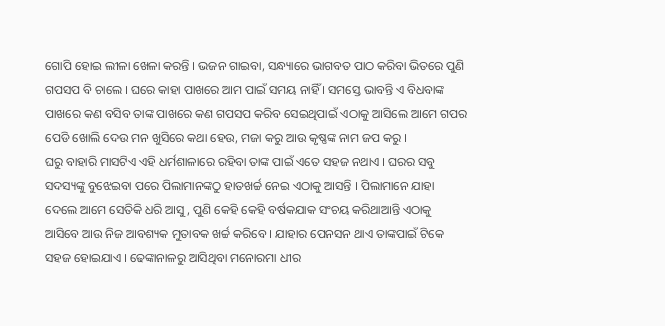ଗୋପି ହୋଇ ଲୀଳା ଖେଳା କରନ୍ତି । ଭଜନ ଗାଇବା, ସନ୍ଧ୍ୟାରେ ଭାଗବତ ପାଠ କରିବା ଭିତରେ ପୁଣି ଗପସପ ବି ଚାଲେ । ଘରେ କାହା ପାଖରେ ଆମ ପାଇଁ ସମୟ ନାହିଁ । ସମସ୍ତେ ଭାବନ୍ତି ଏ ବିଧବାଙ୍କ ପାଖରେ କଣ ବସିବ ତାଙ୍କ ପାଖରେ କଣ ଗପସପ କରିବ ସେଇଥିପାଇଁ ଏଠାକୁ ଆସିଲେ ଆମେ ଗପର ପେଡି ଖୋଲି ଦେଉ ମନ ଖୁସିରେ କଥା ହେଉ, ମଜା କରୁ ଆଉ କୃଷ୍ଣଙ୍କ ନାମ ଜପ କରୁ ।
ଘରୁ ବାହାରି ମାସଟିଏ ଏହି ଧର୍ମଶାଳାରେ ରହିବା ତାଙ୍କ ପାଇଁ ଏତେ ସହଜ ନଥାଏ । ଘରର ସବୁ ସଦସ୍ୟଙ୍କୁ ବୁଝେଇବା ପରେ ପିଲାମାନଙ୍କଠୁ ହାତଖର୍ଚ୍ଚ ନେଇ ଏଠାକୁ ଆସନ୍ତି । ପିଲାମାନେ ଯାହା ଦେଲେ ଆମେ ସେତିକି ଧରି ଆସୁ, ପୁଣି କେହି କେହି ବର୍ଷକଯାକ ସଂଚୟ କରିଥାଆନ୍ତି ଏଠାକୁ ଆସିବେ ଆଉ ନିଜ ଆବଶ୍ୟକ ମୁତାବକ ଖର୍ଚ୍ଚ କରିବେ । ଯାହାର ପେନସନ ଥାଏ ତାଙ୍କପାଇଁ ଟିକେ ସହଜ ହୋଇଯାଏ । ଢେଙ୍କାନାଳରୁ ଆସିଥିବା ମନୋରମା ଧୀର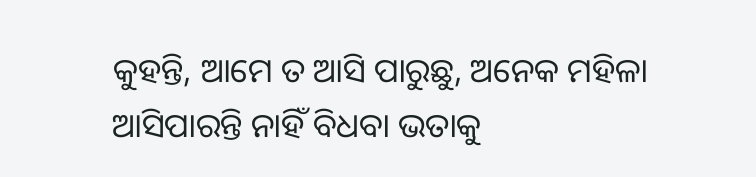କୁହନ୍ତି, ଆମେ ତ ଆସି ପାରୁଛୁ, ଅନେକ ମହିଳା ଆସିପାରନ୍ତି ନାହିଁ ବିଧବା ଭତାକୁ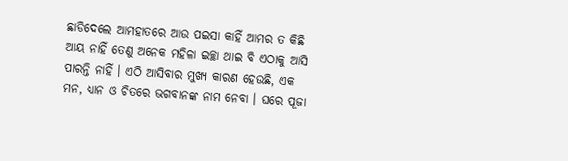ଛାଡିଦେଲେ ଆମହାତରେ ଆଉ ପଇସା କାହିଁ ଆମର ତ କିଛି ଆୟ ନାହିଁ ତେଣୁ ଅନେକ ମହିଳା ଇଚ୍ଛା ଥାଇ ବି ଏଠାକୁ ଆସି ପାରନ୍ତି ନାହିଁ । ଏଠି ଆସିବାର ମୁଖ୍ୟ କାରଣ ହେଉଛି, ଏକ ମନ, ଧ୍ୟାନ ଓ ଚିତରେ ଭଗବାନଙ୍କ ନାମ ନେବା । ଘରେ ପୂଜା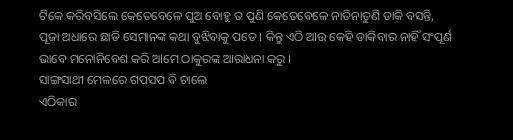ଟିକେ କରିବସିଲେ କେତେବେଳେ ପୁଅ ବୋହୁ ତ ପୁଣି କେତେବେଳେ ନାତିନାତୁଣି ଡାକି ବସନ୍ତି, ପୂଜା ଅଧାରେ ଛାଡି ସେମାନଙ୍କ କଥା ବୁଝିବାକୁ ପଡେ । କିନ୍ତୁ ଏଠି ଆଉ କେହି ଡାକିବାର ନାହିଁ ସଂପୂର୍ଣ ଭାବେ ମନୋନିବେଶ କରି ଆମେ ଠାକୁରଙ୍କ ଆରାଧନା କରୁ ।
ସାଙ୍ଗସାଥୀ ମେଳରେ ଗପସପ ବି ଚାଲେ
ଏଠିକାର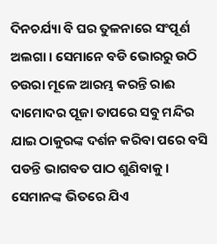ଦିନଚର୍ଯ୍ୟା ବି ଘର ତୁଳନାରେ ସଂପୂର୍ଣ ଅଲଗା । ସେମାନେ ବଡି ଭୋରରୁ ଉଠି ଚଉରା ମୂଳେ ଆରମ୍ଭ କରନ୍ତି ରାଈ ଦାମୋଦର ପୂଜା ତାପରେ ସବୁ ମନ୍ଦିର ଯାଇ ଠାକୁରଙ୍କ ଦର୍ଶନ କରିବା ପରେ ବସି ପଡନ୍ତି ଭାଗବତ ପାଠ ଶୁଣିବାକୁ । ସେମାନଙ୍କ ଭିତରେ ଯିଏ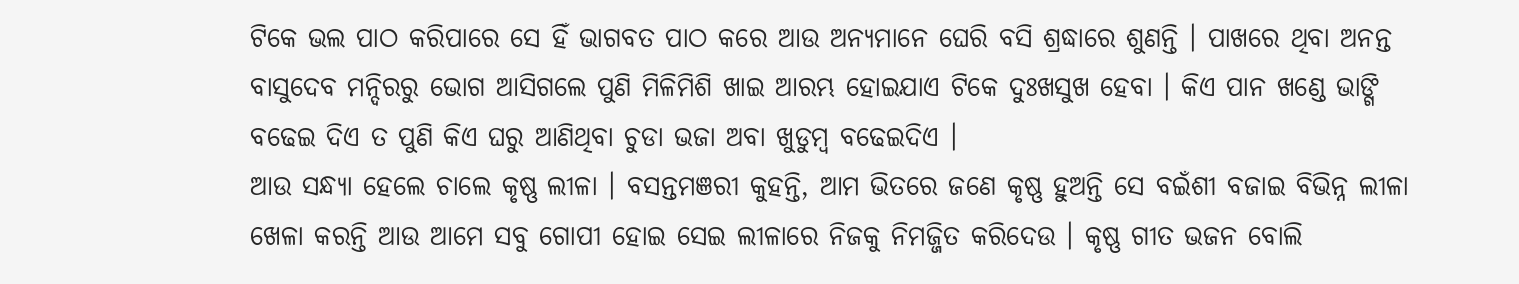ଟିକେ ଭଲ ପାଠ କରିପାରେ ସେ ହିଁ ଭାଗବତ ପାଠ କରେ ଆଉ ଅନ୍ୟମାନେ ଘେରି ବସି ଶ୍ରଦ୍ଧାରେ ଶୁଣନ୍ତି । ପାଖରେ ଥିବା ଅନନ୍ତ ବାସୁଦେବ ମନ୍ଦିରରୁ ଭୋଗ ଆସିଗଲେ ପୁଣି ମିଳିମିଶି ଖାଇ ଆରମ୍ଭ ହୋଇଯାଏ ଟିକେ ଦୁଃଖସୁଖ ହେବା । କିଏ ପାନ ଖଣ୍ଡେ ଭାଙ୍ଗି ବଢେଇ ଦିଏ ତ ପୁଣି କିଏ ଘରୁ ଆଣିଥିବା ଚୁଡା ଭଜା ଅବା ଖୁଡୁମ୍ବ ବଢେଇଦିଏ ।
ଆଉ ସନ୍ଧ୍ୟା ହେଲେ ଚାଲେ କୃଷ୍ଣ ଲୀଳା । ବସନ୍ତମଞରୀ କୁହନ୍ତି, ଆମ ଭିତରେ ଜଣେ କୃଷ୍ଣ ହୁଅନ୍ତି ସେ ବଇଁଶୀ ବଜାଇ ବିଭିନ୍ନ ଲୀଳା ଖେଳା କରନ୍ତି ଆଉ ଆମେ ସବୁ ଗୋପୀ ହୋଇ ସେଇ ଲୀଳାରେ ନିଜକୁ ନିମଜ୍ଜିତ କରିଦେଉ । କୃଷ୍ଣ ଗୀତ ଭଜନ ବୋଲି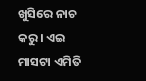ଖୁସିରେ ନାଚ କରୁ । ଏଇ ମାସଟା ଏମିତି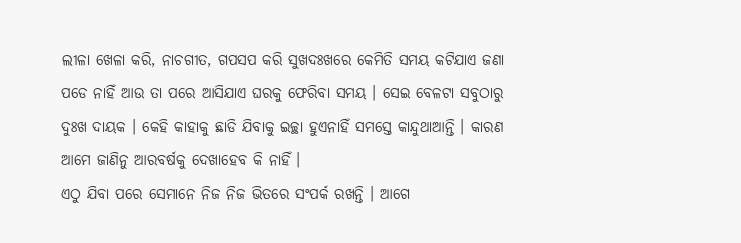ଲୀଳା ଖେଳା କରି, ନାଚଗୀତ, ଗପସପ କରି ସୁଖଦଃଖରେ କେମିତି ସମୟ କଟିଯାଏ ଜଣା ପଡେ ନାହିଁ ଆଉ ତା ପରେ ଆସିଯାଏ ଘରକୁ ଫେରିବା ସମୟ । ସେଇ ବେଳଟା ସବୁଠାରୁ ଦୁଃଖ ଦାୟକ । କେହି କାହାକୁ ଛାଡି ଯିବାକୁ ଇଚ୍ଛା ହୁଏନାହିଁ ସମସ୍ତେ କାନ୍ଦୁଥାଆନ୍ତି । କାରଣ ଆମେ ଜାଣିନୁ ଆରବର୍ଷକୁ ଦେଖାହେବ କି ନାହିଁ ।
ଏଠୁ ଯିବା ପରେ ସେମାନେ ନିଜ ନିଜ ଭିତରେ ସଂପର୍କ ରଖନ୍ତି । ଆଗେ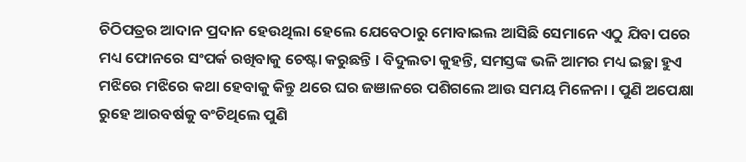ଚିଠିପତ୍ରର ଆଦାନ ପ୍ରଦାନ ହେଉଥିଲା ହେଲେ ଯେବେଠାରୁ ମୋବାଇଲ ଆସିଛି ସେମାନେ ଏଠୁ ଯିବା ପରେ ମଧ୍ୟ ଫୋନରେ ସଂପର୍କ ରଖିବାକୁ ଚେଷ୍ଟା କରୁଛନ୍ତି । ବିଦୁଲତା କୁହନ୍ତି, ସମସ୍ତଙ୍କ ଭଳି ଆମର ମଧ୍ୟ ଇଚ୍ଛା ହୁଏ ମଝିରେ ମଝିରେ କଥା ହେବାକୁ କିନ୍ତୁ ଥରେ ଘର ଜଞାଳରେ ପଶିଗଲେ ଆଉ ସମୟ ମିଳେନା । ପୁଣି ଅପେକ୍ଷା ରୁହେ ଆରବର୍ଷକୁ ବଂଚିଥିଲେ ପୁଣି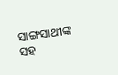ସାଙ୍ଗସାଥୀଙ୍କ ସହ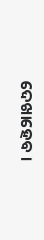ଦେଖାହେବ ।